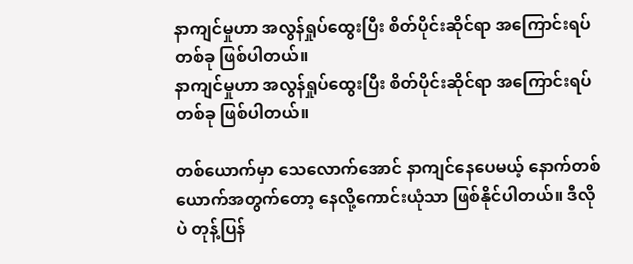နာကျင်မှုဟာ အလွန်ရှုပ်ထွေးပြီး စိတ်ပိုင်းဆိုင်ရာ အကြောင်းရပ်တစ်ခု ဖြစ်ပါတယ်။
နာကျင်မှုဟာ အလွန်ရှုပ်ထွေးပြီး စိတ်ပိုင်းဆိုင်ရာ အကြောင်းရပ်တစ်ခု ဖြစ်ပါတယ်။

တစ်ယောက်မှာ သေလောက်အောင် နာကျင်နေပေမယ့် နောက်တစ်ယောက်အတွက်တော့ နေလို့ကောင်းယုံသာ ဖြစ်နိုင်ပါတယ်။ ဒီလိုပဲ တုန့်ပြန်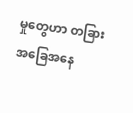မှုတွေဟာ တခြားအခြေအနေ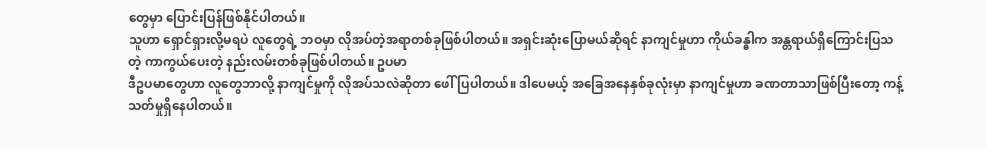တွေမှာ ပြောင်းပြန်ဖြစ်နိုင်ပါတယ်။
သူဟာ ရှောင်ရှားလို့မရပဲ လူတွေရဲ့ ဘဝမှာ လိုအပ်တဲ့အရာတစ်ခုဖြစ်ပါတယ်။ အရှင်းဆုံးပြောမယ်ဆိုရင် နာကျင်မှုဟာ ကိုယ်ခန္ဓါက အန္တရာယ်ရှိကြောင်းပြသတဲ့ ကာကွယ်ပေးတဲ့ နည်းလမ်းတစ်ခုဖြစ်ပါတယ်။ ဥပမာ
ဒီဥပမာတွေဟာ လူတွေဘာလို့ နာကျင်မှုကို လိုအပ်သလဲဆိုတာ ဖေါ်ပြပါတယ်။ ဒါပေမယ့် အခြေအနေနှစ်ခုလုံးမှာ နာကျင်မှုဟာ ခဏတာသာဖြစ်ပြီးတော့ ကန့်သတ်မှုရှိနေပါတယ်။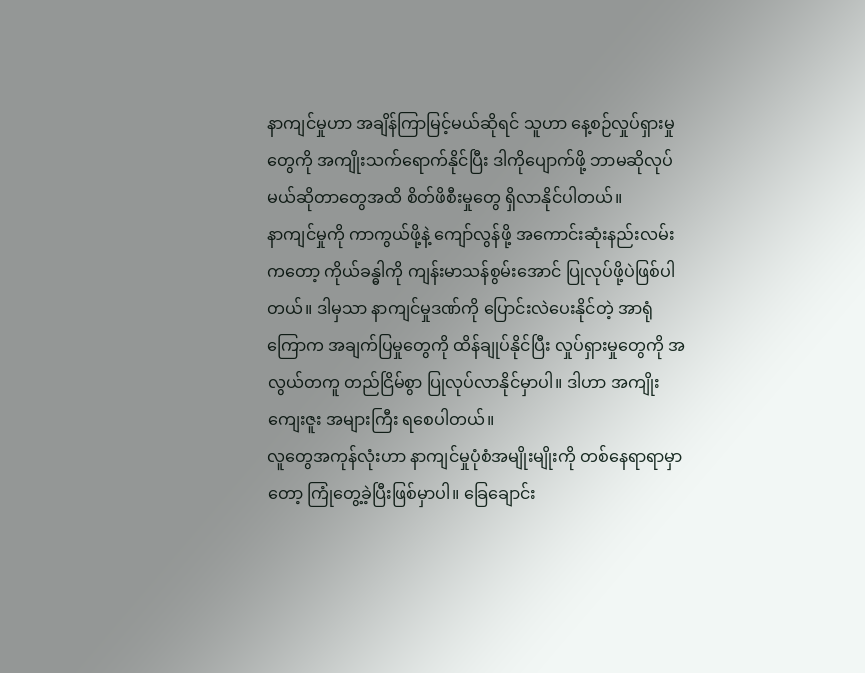နာကျင်မှုဟာ အချိန်ကြာမြင့်မယ်ဆိုရင် သူဟာ နေ့စဉ်လှုပ်ရှားမှုတွေကို အကျိုးသက်ရောက်နိုင်ပြီး ဒါကိုပျောက်ဖို့ ဘာမဆိုလုပ်မယ်ဆိုတာတွေအထိ စိတ်ဖိစီးမှုတွေ ရှိလာနိုင်ပါတယ်။
နာကျင်မှုကို ကာကွယ်ဖို့နဲ့ ကျော်လွန်ဖို့ အကောင်းဆုံးနည်းလမ်းကတော့ ကိုယ်ခန္ဓါကို ကျန်းမာသန်စွမ်းအောင် ပြုလုပ်ဖို့ပဲဖြစ်ပါတယ်။ ဒါမှသာ နာကျင်မှုဒဏ်ကို ပြောင်းလဲပေးနိုင်တဲ့ အာရုံကြောက အချက်ပြမှုတွေကို ထိန်ချုပ်နိုင်ပြီး လှုပ်ရှားမှုတွေကို အလွယ်တကူ တည်ငြိမ်စွာ ပြုလုပ်လာနိုင်မှာပါ။ ဒါဟာ အကျိုးကျေးဇူး အများကြီး ရစေပါတယ်။
လူတွေအကုန်လုံးဟာ နာကျင်မှုပုံစံအမျိုးမျိုးကို တစ်နေရာရာမှာတော့ ကြုံတွေ့ခဲ့ပြီးဖြစ်မှာပါ။ ခြေချောင်း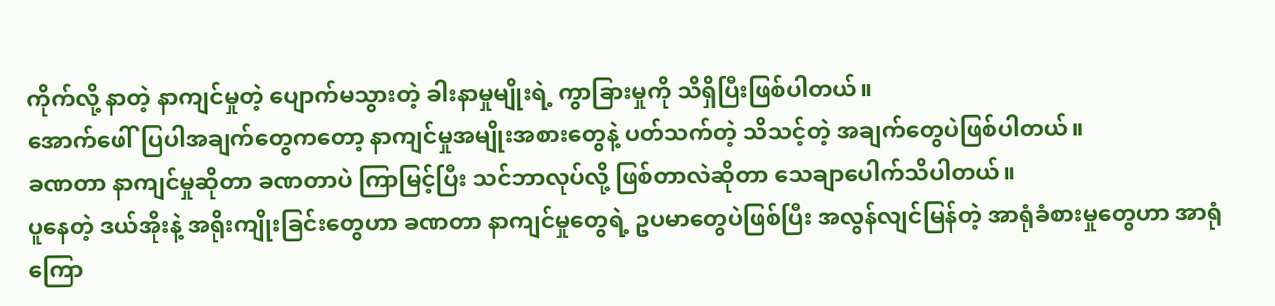ကိုက်လို့ နာတဲ့ နာကျင်မှုတဲ့ ပျောက်မသွားတဲ့ ခါးနာမှုမျိုးရဲ့ ကွာခြားမှုကို သိရှိပြီးဖြစ်ပါတယ်။
အောက်ဖေါ်ပြပါအချက်တွေကတော့ နာကျင်မှုအမျိုးအစားတွေနဲ့ ပတ်သက်တဲ့ သိသင့်တဲ့ အချက်တွေပဲဖြစ်ပါတယ်။
ခဏတာ နာကျင်မှုဆိုတာ ခဏတာပဲ ကြာမြင့်ပြီး သင်ဘာလုပ်လို့ ဖြစ်တာလဲဆိုတာ သေချာပေါက်သိပါတယ်။
ပူနေတဲ့ ဒယ်အိုးနဲ့ အရိုးကျိုးခြင်းတွေဟာ ခဏတာ နာကျင်မှုတွေရဲ့ ဥပမာတွေပဲဖြစ်ပြီး အလွန်လျင်မြန်တဲ့ အာရုံခံစားမှုတွေဟာ အာရုံကြော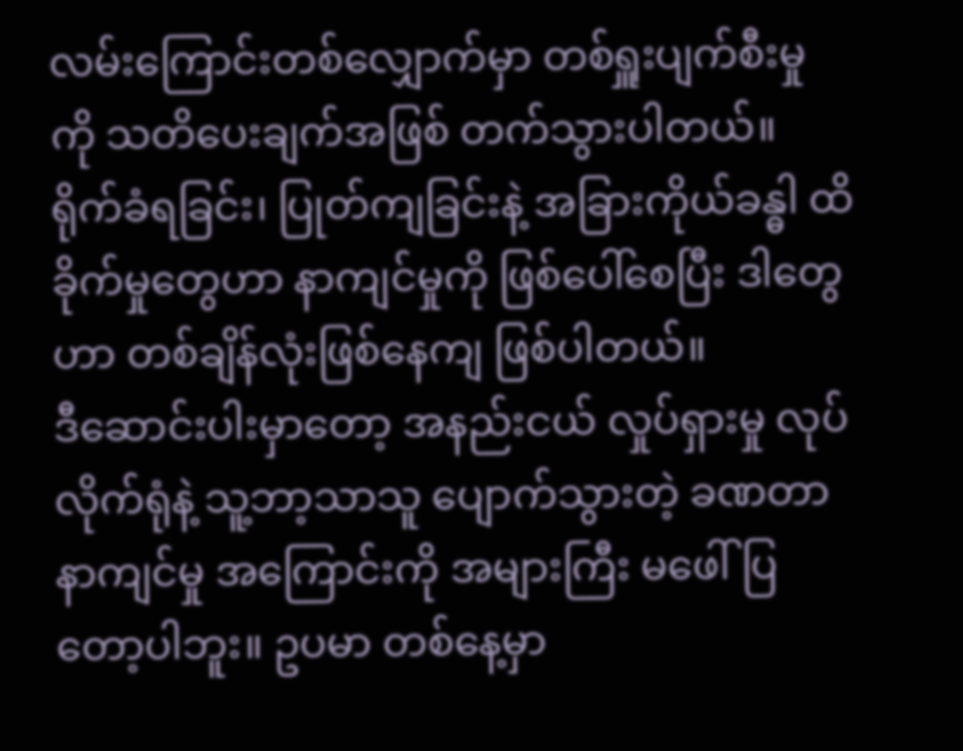လမ်းကြောင်းတစ်လျှောက်မှာ တစ်ရှူးပျက်စီးမှုကို သတိပေးချက်အဖြစ် တက်သွားပါတယ်။
ရိုက်ခံရခြင်း၊ ပြုတ်ကျခြင်းနဲ့ အခြားကိုယ်ခန္ဓါ ထိခိုက်မှုတွေဟာ နာကျင်မှုကို ဖြစ်ပေါ်စေပြီး ဒါတွေဟာ တစ်ချိန်လုံးဖြစ်နေကျ ဖြစ်ပါတယ်။
ဒီဆောင်းပါးမှာတော့ အနည်းငယ် လှုပ်ရှားမှု လုပ်လိုက်ရုံနဲ့ သူ့ဘာ့သာသူ ပျောက်သွားတဲ့ ခဏတာနာကျင်မှု အကြောင်းကို အများကြီး မဖေါ်ပြတော့ပါဘူး။ ဥပမာ တစ်နေ့မှာ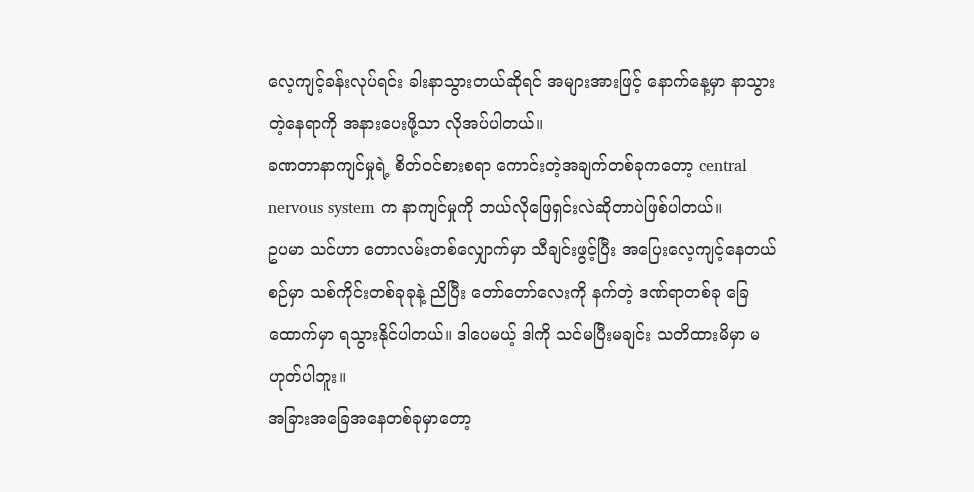လေ့ကျင့်ခန်းလုပ်ရင်း ခါးနာသွားတယ်ဆိုရင် အများအားဖြင့် နောက်နေ့မှာ နာသွားတဲ့နေရာကို အနားပေးဖို့သာ လိုအပ်ပါတယ်။
ခဏတာနာကျင်မှုရဲ့ စိတ်ဝင်စားစရာ ကောင်းတဲ့အချက်တစ်ခုကတော့ central nervous system က နာကျင်မှုကို ဘယ်လိုဖြေရှင်းလဲဆိုတာပဲဖြစ်ပါတယ်။
ဥပမာ သင်ဟာ တောလမ်းတစ်လျှောက်မှာ သီချင်းဖွင့်ပြီး အပြေးလေ့ကျင့်နေတယ်စဉ်မှာ သစ်ကိုင်းတစ်ခုခုနဲ့ ညိပြီး တော်တော်လေးကို နက်တဲ့ ဒဏ်ရာတစ်ခု ခြေထောက်မှာ ရသွားနိုင်ပါတယ်။ ဒါပေမယ့် ဒါကို သင်မပြီးမချင်း သတိထားမိမှာ မဟုတ်ပါဘူး။
အခြားအခြေအနေတစ်ခုမှာတော့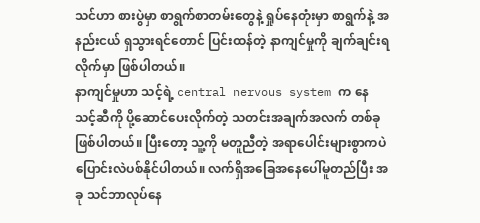သင်ဟာ စားပွဲမှာ စာရွက်စာတမ်းတွေနဲ့ ရှုပ်နေတုံးမှာ စာရွက်နဲ့ အနည်းငယ် ရှသွားရင်တောင် ပြင်းထန်တဲ့ နာကျင်မှုကို ချက်ချင်းရလိုက်မှာ ဖြစ်ပါတယ်။
နာကျင်မှုဟာ သင့်ရဲ့ central nervous system က နေ သင့်ဆီကို ပို့ဆောင်ပေးလိုက်တဲ့ သတင်းအချက်အလက် တစ်ခု ဖြစ်ပါတယ်။ ပြီးတော့ သူ့ကို မတူညီတဲ့ အရာပေါင်းများစွာကပဲ ပြောင်းလဲပစ်နိုင်ပါတယ်။ လက်ရှိအခြေအနေပေါ်မူတည်ပြီး အခု သင်ဘာလုပ်နေ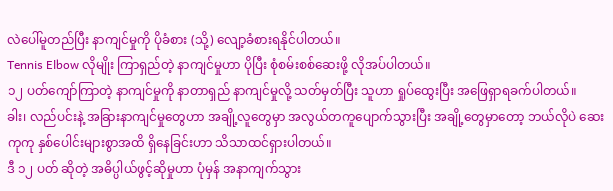လဲပေါ်မူတည်ပြီး နာကျင်မှုကို ပိုခံစား (သို့) လျော့ခံစားရနိုင်ပါတယ်။
Tennis Elbow လိုမျိုး ကြာရှည်တဲ့ နာကျင်မှုဟာ ပိုပြီး စုံစမ်းစစ်ဆေးဖို့ လိုအပ်ပါတယ်။
၁၂ ပတ်ကျော်ကြာတဲ့ နာကျင်မှုကို နာတာရှည် နာကျင်မှုလို့ သတ်မှတ်ပြီး သူဟာ ရှုပ်ထွေးပြီး အဖြေရှာရခက်ပါတယ်။
ခါး၊ လည်ပင်းနဲ့ အခြားနာကျင်မှုတွေဟာ အချို့လူတွေမှာ အလွယ်တကူပျောက်သွားပြီး အချို့တွေမှာတော့ ဘယ်လိုပဲ ဆေးကုကု နှစ်ပေါင်းများစွာအထိ ရှိနေခြင်းဟာ သိသာထင်ရှားပါတယ်။
ဒီ ၁၂ ပတ် ဆိုတဲ့ အဓိပ္ပါယ်ဖွင့်ဆိုမှုဟာ ပုံမှန် အနာကျက်သွား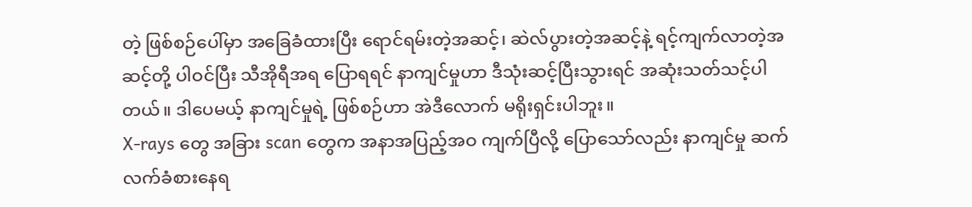တဲ့ ဖြစ်စဉ်ပေါ်မှာ အခြေခံထားပြီး ရောင်ရမ်းတဲ့အဆင့်၊ ဆဲလ်ပွားတဲ့အဆင့်နဲ့ ရင့်ကျက်လာတဲ့အဆင့်တို့ ပါဝင်ပြီး သီအိုရီအရ ပြောရရင် နာကျင်မှုဟာ ဒီသုံးဆင့်ပြီးသွားရင် အဆုံးသတ်သင့်ပါတယ်။ ဒါပေမယ့် နာကျင်မှုရဲ့ ဖြစ်စဉ်ဟာ အဲဒီလောက် မရိုးရှင်းပါဘူး။
X-rays တွေ အခြား scan တွေက အနာအပြည့်အဝ ကျက်ပြီလို့ ပြောသော်လည်း နာကျင်မှု ဆက်လက်ခံစားနေရ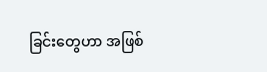ခြင်းတွေဟာ အဖြစ်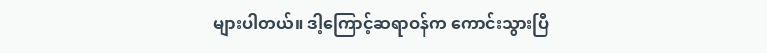များပါတယ်။ ဒါ့ကြောင့်ဆရာဝန်က ကောင်းသွားပြီ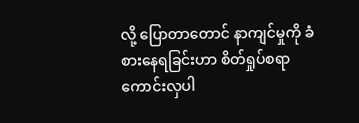လို့ ပြောတာတောင် နာကျင်မှုကို ခံစားနေရခြင်းဟာ စိတ်ရှုပ်စရာ ကောင်းလှပါ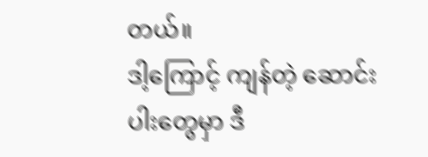တယ်။
ဒါ့ကြောင့် ကျန်တဲ့ ဆောင်းပါးတွေမှာ ဒီ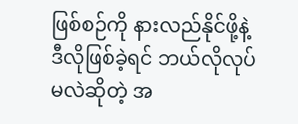ဖြစ်စဉ်ကို နားလည်နိုင်ဖို့နဲ့ ဒီလိုဖြစ်ခဲ့ရင် ဘယ်လိုလုပ်မလဲဆိုတဲ့ အ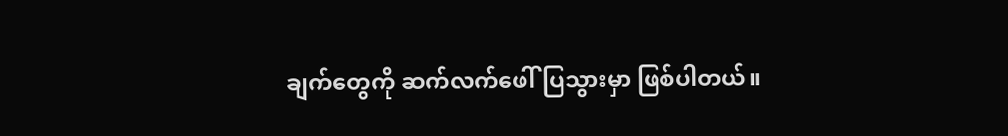ချက်တွေကို ဆက်လက်ဖေါ်ပြသွားမှာ ဖြစ်ပါတယ်။